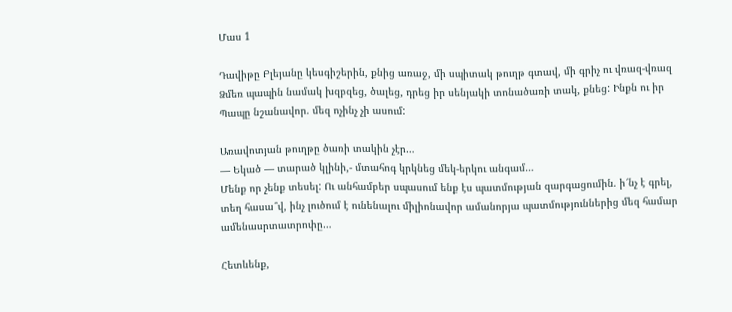Մաս 1

Դավիթը Բլեյանը կեսգիշերին, քնից առաջ, մի սպիտակ թուղթ գտավ, մի գրիչ ու վռազ-վռազ Ձմեռ պապին նամակ խզբզեց, ծալեց, դրեց իր սենյակի տոնածառի տակ, քնեց: Ինքն ու իր Պապը նշանավոր. մեզ ոչինչ չի ասում:

Առավոտյան թուղթը ծառի տակին չէր…
— Եկած — տարած կլինի,- մտահոգ կրկնեց մեկ-երկու անգամ…
Մենք որ չենք տեսել: Ու անհամբեր սպասում ենք էս պատմության զարգացումին. ի՜նչ է գրել, տեղ հասա՞վ, ինչ լուծում է ունենալու միլիոնավոր ամանորյա պատմություններից մեզ համար ամենասրտատրոփը…

Հետևենք,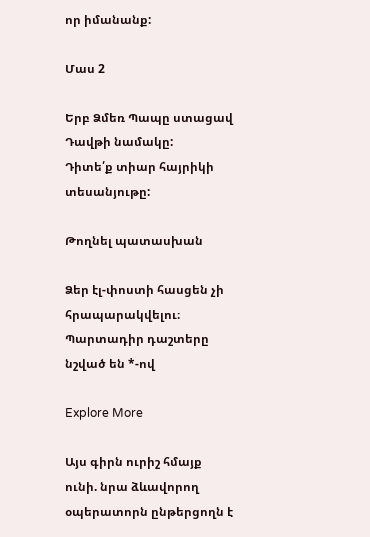որ իմանանք:

Մաս 2

Երբ Ձմեռ Պապը ստացավ Դավթի նամակը:
Դիտե՛ք տիար հայրիկի տեսանյութը:

Թողնել պատասխան

Ձեր էլ-փոստի հասցեն չի հրապարակվելու։ Պարտադիր դաշտերը նշված են *-ով

Explore More

Այս գիրն ուրիշ հմայք ունի. նրա ձևավորող օպերատորն ընթերցողն է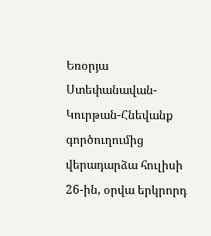Եռօրյա Ստեփանավան-Կուրթան-Հնեվանք գործուղումից վերադարձա հուլիսի 26-ին, օրվա երկրորդ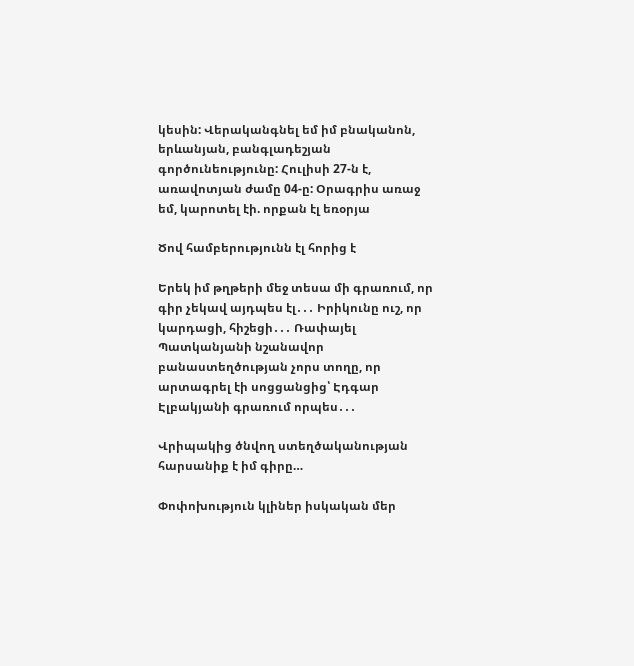կեսին: Վերականգնել եմ իմ բնականոն, երևանյան, բանգլադեշյան գործունեությունը: Հուլիսի 27-ն է, առավոտյան ժամը 04-ը: Օրագրիս առաջ եմ, կարոտել էի. որքան էլ եռօրյա

Ծով համբերությունն էլ հորից է

Երեկ իմ թղթերի մեջ տեսա մի գրառում, որ գիր չեկավ այդպես էլ․․․ Իրիկունը ուշ, որ կարդացի, հիշեցի․․․ Ռափայել Պատկանյանի նշանավոր բանաստեղծության չորս տողը, որ արտագրել էի սոցցանցից՝ Էդգար Էլբակյանի գրառում որպես․․․

Վրիպակից ծնվող ստեղծականության հարսանիք է իմ գիրը…

Փոփոխություն կլիներ իսկական մեր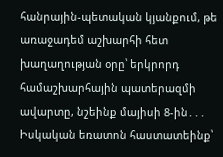հանրային-պետական կյանքում, թե առաջադեմ աշխարհի հետ խաղաղության օրը՝ երկրորդ համաշխարհային պատերազմի ավարտը, նշեինք մայիսի 8-ին․․․ Իսկական եռատոն հաստատեինք՝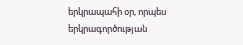երկրապահի օր, որպես երկրագործության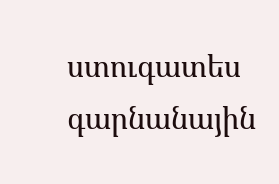ստուգատես գարնանային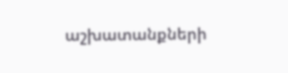աշխատանքների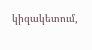կիզակետում,